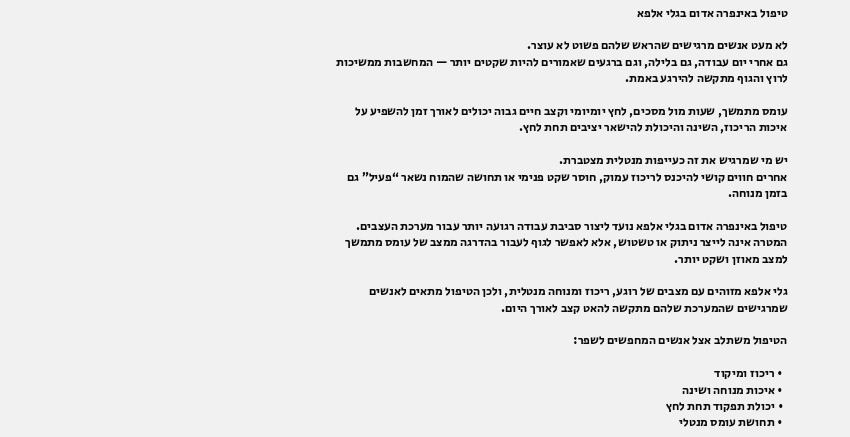טיפול באינפרה אדום בגלי אלפא

לא מעט אנשים מרגישים שהראש שלהם פשוט לא עוצר.
גם אחרי יום עבודה, גם בלילה, וגם ברגעים שאמורים להיות שקטים יותר — המחשבות ממשיכות לרוץ והגוף מתקשה להירגע באמת.

עומס מתמשך, שעות מול מסכים, לחץ יומיומי וקצב חיים גבוה יכולים לאורך זמן להשפיע על איכות הריכוז, השינה והיכולת להישאר יציבים תחת לחץ.

יש מי שמרגיש את זה כעייפות מנטלית מצטברת.
אחרים חווים קושי להיכנס לריכוז עמוק, חוסר שקט פנימי או תחושה שהמוח נשאר “פעיל” גם בזמן מנוחה.

טיפול באינפרה אדום בגלי אלפא נועד ליצור סביבת עבודה רגועה יותר עבור מערכת העצבים.
המטרה אינה לייצר ניתוק או טשטוש, אלא לאפשר לגוף לעבור בהדרגה ממצב של עומס מתמשך למצב מאוזן ושקט יותר.

גלי אלפא מזוהים עם מצבים של רוגע, ריכוז ומנוחה מנטלית, ולכן הטיפול מתאים לאנשים שמרגישים שהמערכת שלהם מתקשה להאט קצב לאורך היום.

הטיפול משתלב אצל אנשים המחפשים לשפר:

  • ריכוז ומיקוד
  • איכות מנוחה ושינה
  • יכולת תפקוד תחת לחץ
  • תחושת עומס מנטלי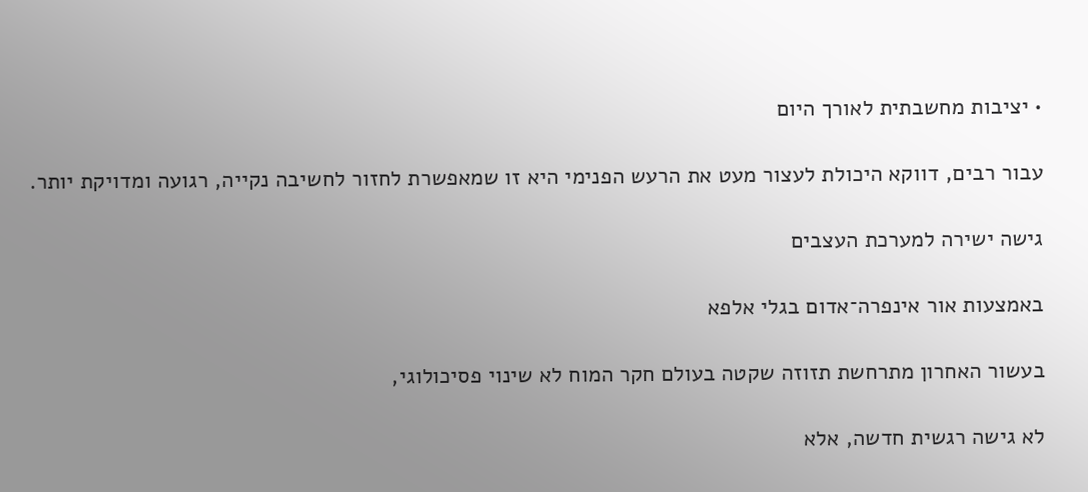• יציבות מחשבתית לאורך היום

עבור רבים, דווקא היכולת לעצור מעט את הרעש הפנימי היא זו שמאפשרת לחזור לחשיבה נקייה, רגועה ומדויקת יותר.

גישה ישירה למערכת העצבים

באמצעות אור אינפרה־אדום בגלי אלפא

בעשור האחרון מתרחשת תזוזה שקטה בעולם חקר המוח לא שינוי פסיכולוגי,

לא גישה רגשית חדשה, אלא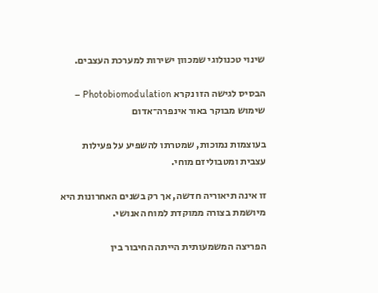שינוי טכנולוגי שמכוון ישירות למערכת העצבים.

הבסיס לגישה הזו נקרא Photobiomodulation – שימוש מבוקר באור אינפרה־אדום

בעוצמות נמוכות, שמטרתו להשפיע על פעילות עצבית ומטבוליזם מוחי.

זו אינה תיאוריה חדשה, אך רק בשנים האחרונות היא מיושמת בצורה ממוקדת למוח האנושי.

הפריצה המשמעותית הייתה החיבור בין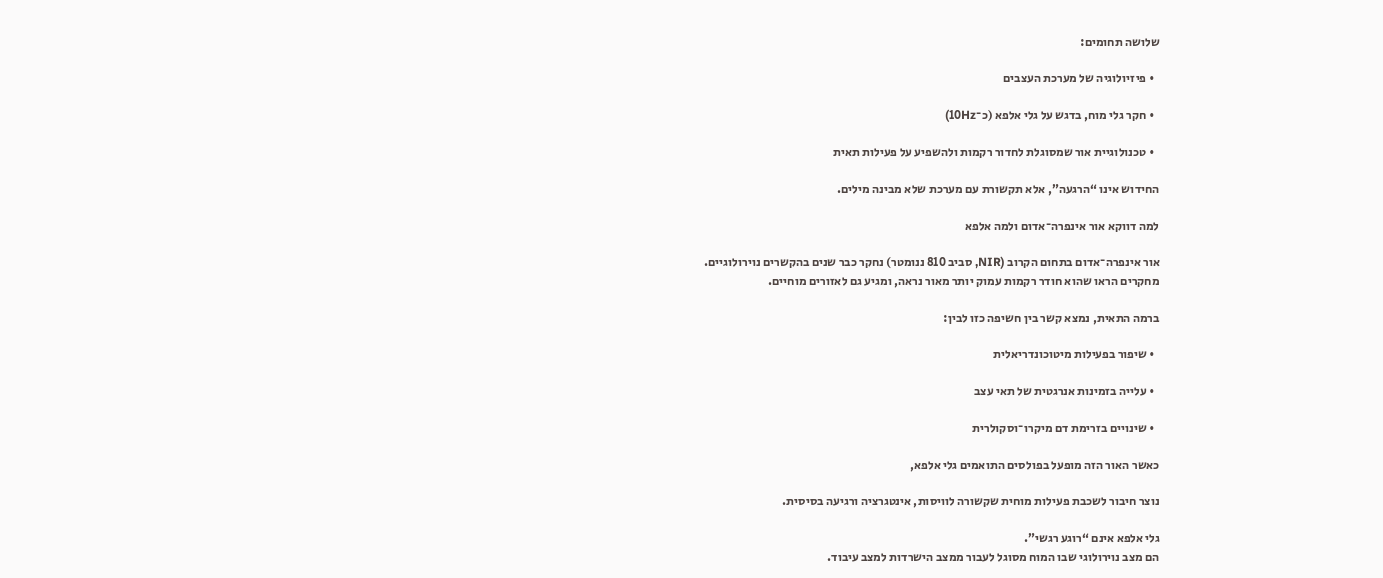שלושה תחומים:

  • פיזיולוגיה של מערכת העצבים

  • חקר גלי מוח, בדגש על גלי אלפא (כ־10Hz)

  • טכנולוגיית אור שמסוגלת לחדור רקמות ולהשפיע על פעילות תאית

החידוש אינו “הרגעה”, אלא תקשורת עם מערכת שלא מבינה מילים.

למה דווקא אור אינפרה־אדום ולמה אלפא

אור אינפרה־אדום בתחום הקרוב (NIR, סביב 810 ננומטר) נחקר כבר שנים בהקשרים נוירולוגיים.
מחקרים הראו שהוא חודר רקמות עמוק יותר מאור נראה, ומגיע גם לאזורים מוחיים.

ברמה התאית, נמצא קשר בין חשיפה כזו לבין:

  • שיפור בפעילות מיטוכונדריאלית

  • עלייה בזמינות אנרגטית של תאי עצב

  • שינויים בזרימת דם מיקרו־וסקולרית

כאשר האור הזה מופעל בפולסים התואמים גלי אלפא,

נוצר חיבור לשכבת פעילות מוחית שקשורה לוויסות, אינטגרציה ורגיעה בסיסית.

גלי אלפא אינם “רוגע רגשי”.
הם מצב נוירולוגי שבו המוח מסוגל לעבור ממצב הישרדות למצב עיבוד.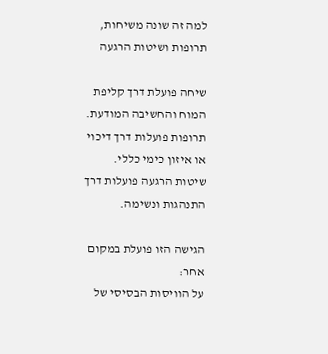למה זה שונה משיחות, תרופות ושיטות הרגעה

שיחה פועלת דרך קליפת המוח והחשיבה המודעת.
תרופות פועלות דרך דיכוי או איזון כימי כללי.
שיטות הרגעה פועלות דרך התנהגות ונשימה.

הגישה הזו פועלת במקום אחר:
על הוויסות הבסיסי של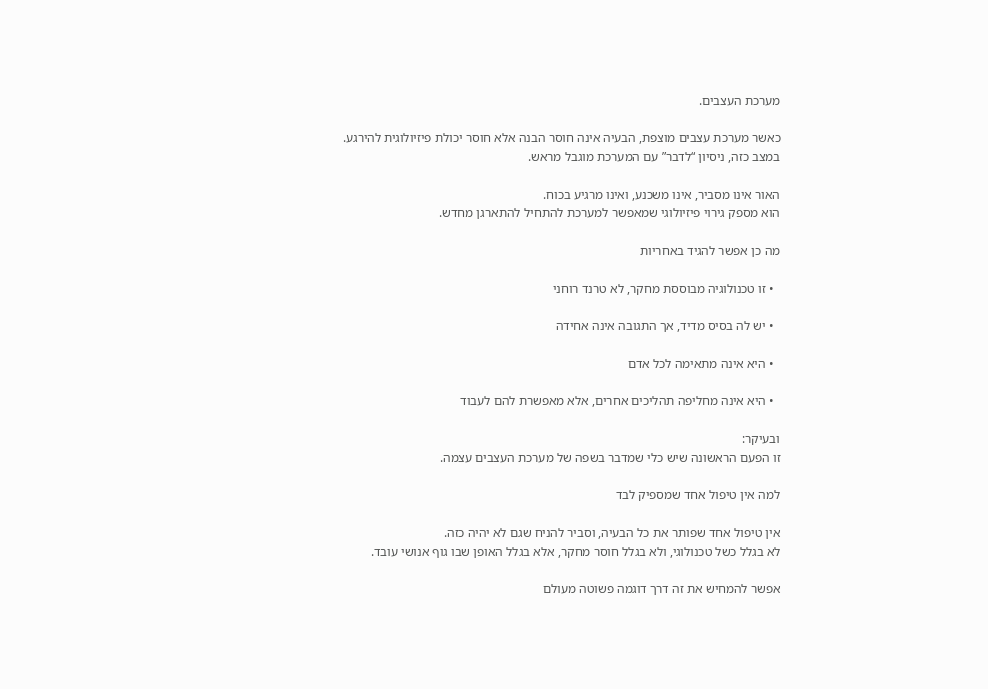מערכת העצבים.

כאשר מערכת עצבים מוצפת, הבעיה אינה חוסר הבנה אלא חוסר יכולת פיזיולוגית להירגע.
במצב כזה, ניסיון “לדבר” עם המערכת מוגבל מראש.

האור אינו מסביר, אינו משכנע, ואינו מרגיע בכוח.
הוא מספק גירוי פיזיולוגי שמאפשר למערכת להתחיל להתארגן מחדש.

מה כן אפשר להגיד באחריות

  • זו טכנולוגיה מבוססת מחקר, לא טרנד רוחני

  • יש לה בסיס מדיד, אך התגובה אינה אחידה

  • היא אינה מתאימה לכל אדם

  • היא אינה מחליפה תהליכים אחרים, אלא מאפשרת להם לעבוד

ובעיקר:
זו הפעם הראשונה שיש כלי שמדבר בשפה של מערכת העצבים עצמה.

למה אין טיפול אחד שמספיק לבד

אין טיפול אחד שפותר את כל הבעיה, וסביר להניח שגם לא יהיה כזה.
לא בגלל כשל טכנולוגי, ולא בגלל חוסר מחקר, אלא בגלל האופן שבו גוף אנושי עובד.

אפשר להמחיש את זה דרך דוגמה פשוטה מעולם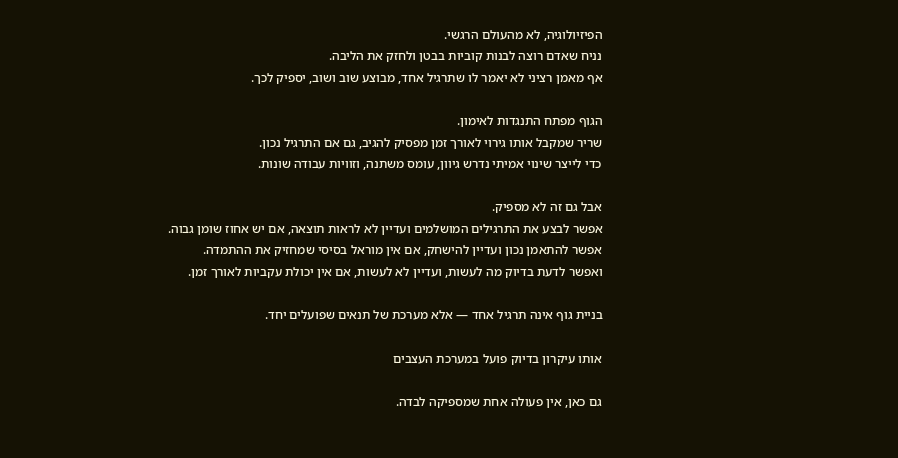הפיזיולוגיה, לא מהעולם הרגשי.
נניח שאדם רוצה לבנות קוביות בבטן ולחזק את הליבה.
אף מאמן רציני לא יאמר לו שתרגיל אחד, מבוצע שוב ושוב, יספיק לכך.

הגוף מפתח התנגדות לאימון.
שריר שמקבל אותו גירוי לאורך זמן מפסיק להגיב, גם אם התרגיל נכון.
כדי לייצר שינוי אמיתי נדרש גיוון, עומס משתנה, וזוויות עבודה שונות.

אבל גם זה לא מספיק.
אפשר לבצע את התרגילים המושלמים ועדיין לא לראות תוצאה, אם יש אחוז שומן גבוה.
אפשר להתאמן נכון ועדיין להישחק, אם אין מוראל בסיסי שמחזיק את ההתמדה.
ואפשר לדעת בדיוק מה לעשות, ועדיין לא לעשות, אם אין יכולת עקביות לאורך זמן.

בניית גוף אינה תרגיל אחד — אלא מערכת של תנאים שפועלים יחד.

אותו עיקרון בדיוק פועל במערכת העצבים

גם כאן, אין פעולה אחת שמספיקה לבדה.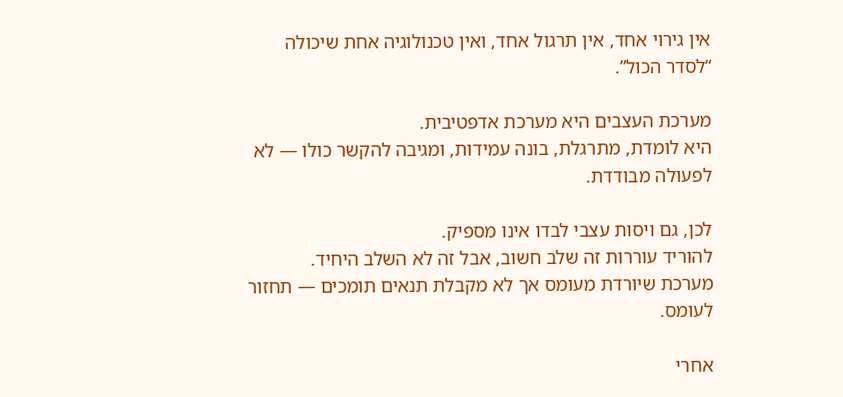אין גירוי אחד, אין תרגול אחד, ואין טכנולוגיה אחת שיכולה “לסדר הכול”.

מערכת העצבים היא מערכת אדפטיבית.
היא לומדת, מתרגלת, בונה עמידות, ומגיבה להקשר כולו — לא לפעולה מבודדת.

לכן, גם ויסות עצבי לבדו אינו מספיק.
להוריד עוררות זה שלב חשוב, אבל זה לא השלב היחיד.
מערכת שיורדת מעומס אך לא מקבלת תנאים תומכים — תחזור לעומס.

אחרי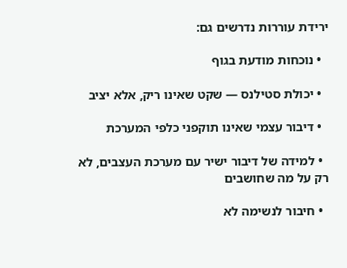ירידת עוררות נדרשים גם:

  • נוכחות מודעת בגוף

  • יכולת סטילנס — שקט שאינו ריק, אלא יציב

  • דיבור עצמי שאינו תוקפני כלפי המערכת

  • למידה של דיבור ישיר עם מערכת העצבים, לא רק על מה שחושבים

  • חיבור לנשימה לא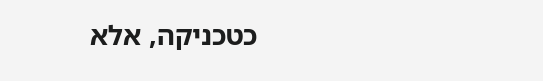כטכניקה, אלא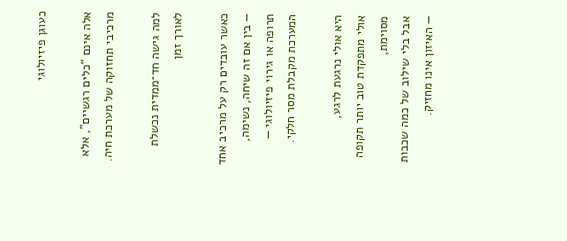כעוגן פיזיולוגי

אלה אינם “כלים רגשיים”, אלא מרכיבי תחזוקה של מערכת חיה.

למה גישה חד־ממדית נכשלת לאורך זמן

כאשר עובדים רק על מרכיב אחד — בין אם זה שיחה, נשימה, תרופה או גירוי פיזיולוגי —
המערכת מקבלת מסר חלקי.

היא אולי נרגעת לרגע,
אולי מתפקדת טוב יותר תקופה מסוימת,
אבל בלי שילוב של כמה שכבות — האיזון אינו מחזיק.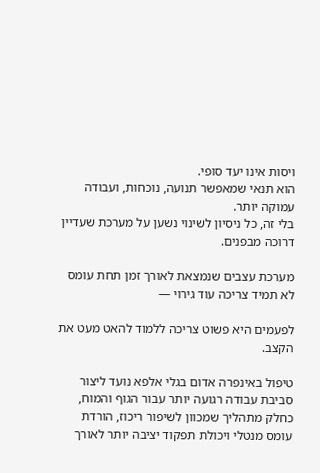ויסות אינו יעד סופי.
הוא תנאי שמאפשר תנועה, נוכחות, ועבודה עמוקה יותר.
בלי זה, כל ניסיון לשינוי נשען על מערכת שעדיין דרוכה מבפנים.

מערכת עצבים שנמצאת לאורך זמן תחת עומס לא תמיד צריכה עוד גירוי —

לפעמים היא פשוט צריכה ללמוד להאט מעט את הקצב.

טיפול באינפרה אדום בגלי אלפא נועד ליצור סביבת עבודה רגועה יותר עבור הגוף והמוח, כחלק מתהליך שמכוון לשיפור ריכוז, הורדת עומס מנטלי ויכולת תפקוד יציבה יותר לאורך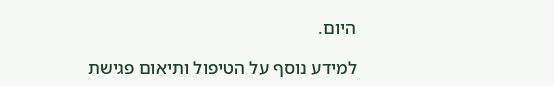היום.

למידע נוסף על הטיפול ותיאום פגישת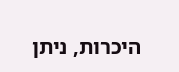היכרות, ניתן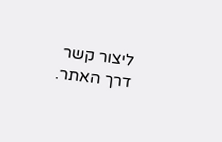ליצור קשר דרך האתר.